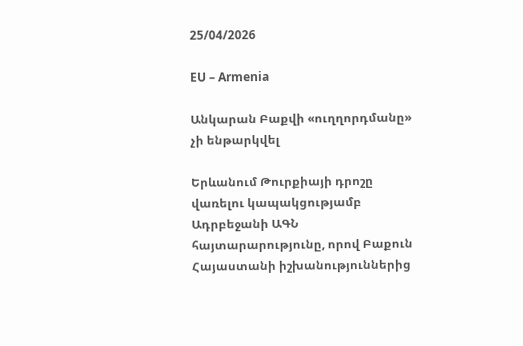25/04/2026

EU – Armenia

Անկարան Բաքվի «ուղղորդմանը» չի ենթարկվել

Երևանում Թուրքիայի դրոշը վառելու կապակցությամբ Ադրբեջանի ԱԳՆ հայտարարությունը, որով Բաքուն Հայաստանի իշխանություններից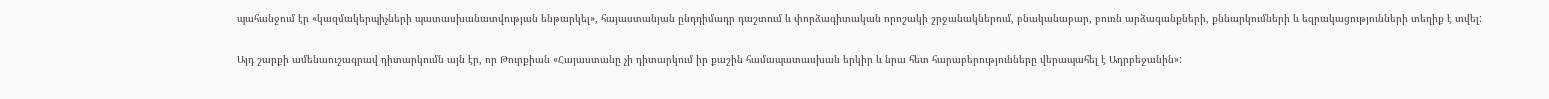պահանջում էր «կազմակերպիչների պատասխանատվության ենթարկել», հայաստանյան ընդդիմադր դաշտում և փորձագիտական որոշակի շրջանակներում, բնականաբար, բուռն արձագանքների, քննարկումների և եզրակացությունների տեղիք է տվել:

Այդ շարքի ամենաուշագրավ դիտարկումն այն էր, որ Թուրքիան «Հայաստանը չի դիտարկում իր քաշին համապատասխան երկիր և նրա հետ հարաբերությունները վերապահել է Ադրբեջանին»: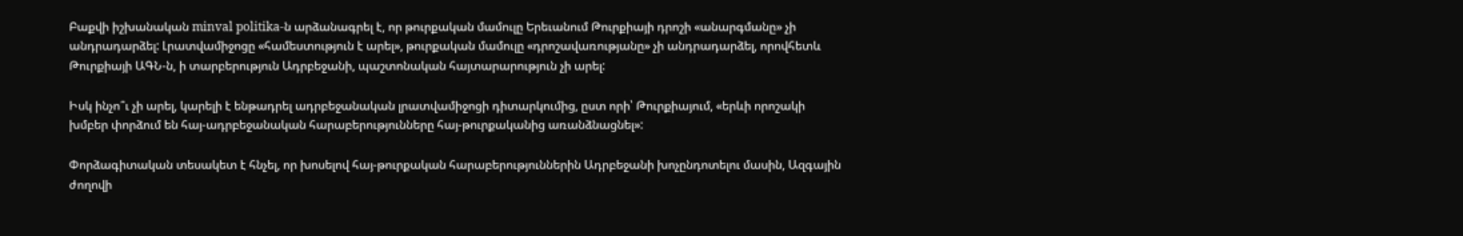Բաքվի իշխանական minval politika-ն արձանագրել է, որ թուրքական մամուլը Երեւանում Թուրքիայի դրոշի «անարգմանը» չի անդրադարձել: Լրատվամիջոցը «համեստություն է արել», թուրքական մամուլը «դրոշավառությանը» չի անդրադարձել, որովհետև Թուրքիայի ԱԳՆ-ն, ի տարբերություն Ադրբեջանի, պաշտոնական հայտարարություն չի արել:

Իսկ ինչո՞ւ չի արել, կարելի է ենթադրել ադրբեջանական լրատվամիջոցի դիտարկումից, ըստ որի՝ Թուրքիայում, «երևի որոշակի խմբեր փորձում են հայ-ադրբեջանական հարաբերությունները հայ-թուրքականից առանձնացնել»:

Փորձագիտական տեսակետ է հնչել, որ խոսելով հայ-թուրքական հարաբերություններին Ադրբեջանի խոչընդոտելու մասին, Ազգային ժողովի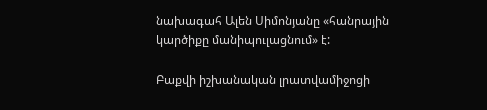նախագահ Ալեն Սիմոնյանը «հանրային կարծիքը մանիպուլացնում» է:

Բաքվի իշխանական լրատվամիջոցի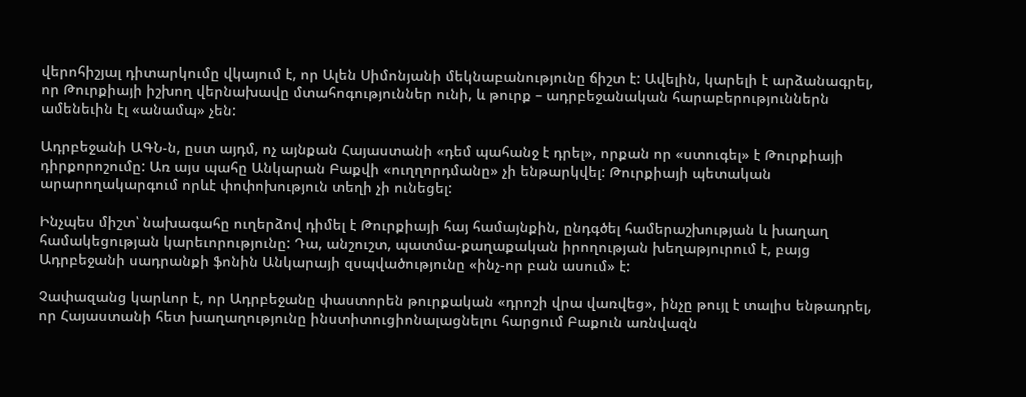վերոհիշյալ դիտարկումը վկայում է, որ Ալեն Սիմոնյանի մեկնաբանությունը ճիշտ է: Ավելին, կարելի է արձանագրել, որ Թուրքիայի իշխող վերնախավը մտահոգություններ ունի, և թուրք – ադրբեջանական հարաբերություններն ամենեւին էլ «անամպ» չեն:

Ադրբեջանի ԱԳՆ-ն, ըստ այդմ, ոչ այնքան Հայաստանի «դեմ պահանջ է դրել», որքան որ «ստուգել» է Թուրքիայի դիրքորոշումը: Առ այս պահը Անկարան Բաքվի «ուղղորդմանը» չի ենթարկվել: Թուրքիայի պետական արարողակարգում որևէ փոփոխություն տեղի չի ունեցել:

Ինչպես միշտ՝ նախագահը ուղերձով դիմել է Թուրքիայի հայ համայնքին, ընդգծել համերաշխության և խաղաղ համակեցության կարեւորությունը: Դա, անշուշտ, պատմա-քաղաքական իրողության խեղաթյուրում է, բայց Ադրբեջանի սադրանքի ֆոնին Անկարայի զսպվածությունը «ինչ-որ բան ասում» է:

Չափազանց կարևոր է, որ Ադրբեջանը փաստորեն թուրքական «դրոշի վրա վառվեց», ինչը թույլ է տալիս ենթադրել, որ Հայաստանի հետ խաղաղությունը ինստիտուցիոնալացնելու հարցում Բաքուն առնվազն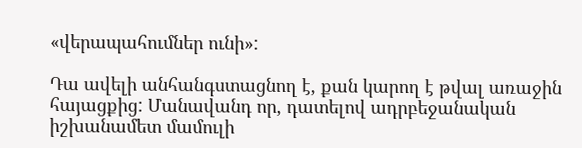«վերապահումներ ունի»:

Դա ավելի անհանգստացնող է, քան կարող է թվալ առաջին հայացքից: Մանավանդ որ, դատելով ադրբեջանական իշխանամետ մամուլի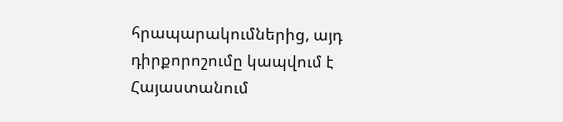հրապարակումներից, այդ դիրքորոշումը կապվում է Հայաստանում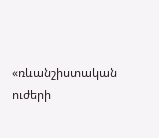«ռևանշիստական ուժերի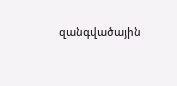զանգվածային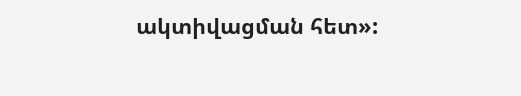ակտիվացման հետ»: